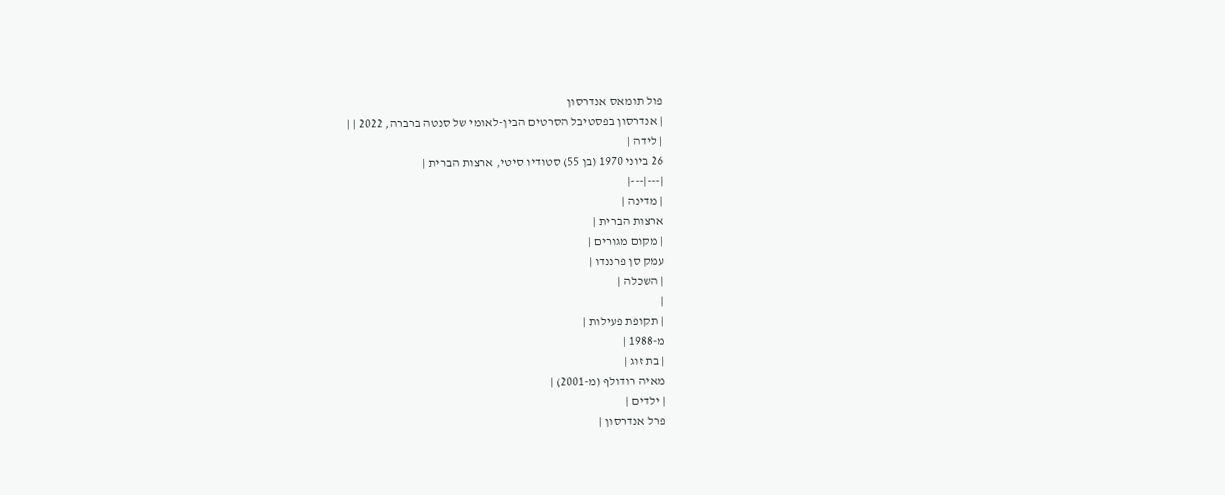פול תומאס אנדרסון
| אנדרסון בפסטיבל הסרטים הבין-לאומי של סנטה ברברה, 2022 | |
| לידה |
26 ביוני 1970 (בן 55) סטודיו סיטי, ארצות הברית |
|---|---|
| מדינה |
ארצות הברית |
| מקום מגורים |
עמק סן פרננדו |
| השכלה |
|
| תקופת פעילות |
מ-1988 |
| בת זוג |
מאיה רודולף (מ-2001) |
| ילדים |
פרל אנדרסון |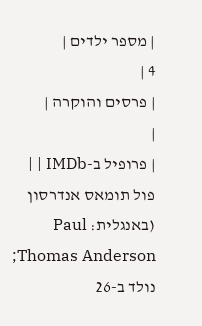| מספר ילדים |
4 |
| פרסים והוקרה |
|
| פרופיל ב-IMDb | |
פול תומאס אנדרסון (באנגלית: Paul Thomas Anderson; נולד ב-26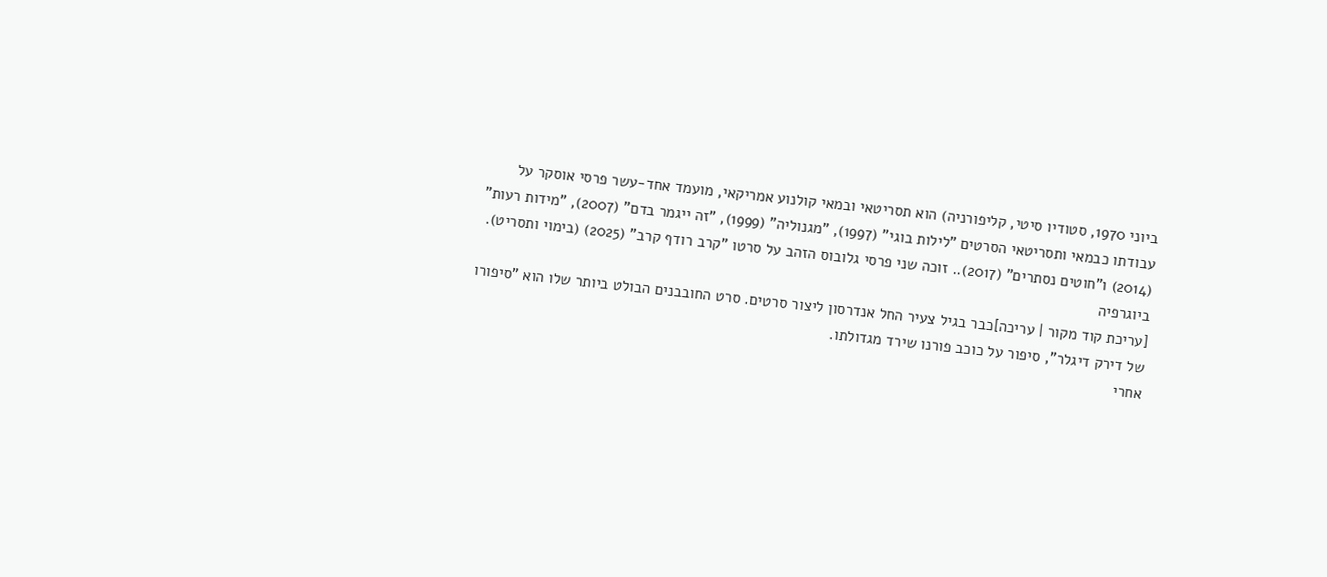ביוני 1970, סטודיו סיטי, קליפורניה) הוא תסריטאי ובמאי קולנוע אמריקאי, מועמד אחד-עשר פרסי אוסקר על עבודתו כבמאי ותסריטאי הסרטים "לילות בוגי" (1997), "מגנוליה" (1999), "זה ייגמר בדם" (2007), "מידות רעות" (2014) ו"חוטים נסתרים" (2017).. זוכה שני פרסי גלובוס הזהב על סרטו "קרב רודף קרב" (2025) (בימוי ותסריט).
ביוגרפיה
[עריכת קוד מקור | עריכה]כבר בגיל צעיר החל אנדרסון ליצור סרטים. סרט החובבנים הבולט ביותר שלו הוא "סיפורו של דירק דיגלר", סיפור על כוכב פורנו שירד מגדולתו.
אחרי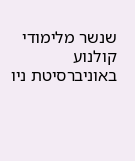שנשר מלימודי קולנוע באוניברסיטת ניו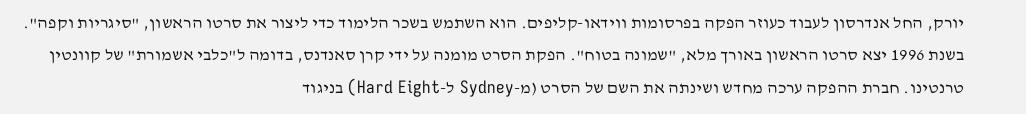יורק, החל אנדרסון לעבוד כעוזר הפקה בפרסומות ווידאו-קליפים. הוא השתמש בשכר הלימוד כדי ליצור את סרטו הראשון, "סיגריות וקפה". בשנת 1996 יצא סרטו הראשון באורך מלא, "שמונה בטוח". הפקת הסרט מומנה על ידי קרן סאנדנס, בדומה ל"כלבי אשמורת" של קוונטין טרנטינו. חברת ההפקה ערכה מחדש ושינתה את השם של הסרט (מ-Sydney ל-Hard Eight) בניגוד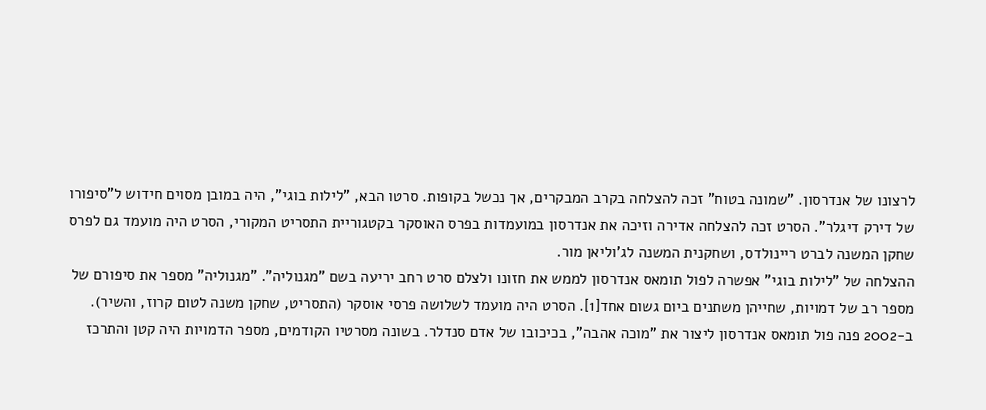לרצונו של אנדרסון. "שמונה בטוח" זכה להצלחה בקרב המבקרים, אך נכשל בקופות. סרטו הבא, "לילות בוגי", היה במובן מסוים חידוש ל"סיפורו של דירק דיגלר". הסרט זכה להצלחה אדירה וזיכה את אנדרסון במועמדות בפרס האוסקר בקטגוריית התסריט המקורי, הסרט היה מועמד גם לפרס שחקן המשנה לברט ריינולדס, ושחקנית המשנה לג'וליאן מור.
ההצלחה של "לילות בוגי" אפשרה לפול תומאס אנדרסון לממש את חזונו ולצלם סרט רחב יריעה בשם "מגנוליה". "מגנוליה" מספר את סיפורם של מספר רב של דמויות, שחייהן משתנים ביום גשום אחד[1]. הסרט היה מועמד לשלושה פרסי אוסקר (התסריט, שחקן משנה לטום קרוז, והשיר).
ב-2002 פנה פול תומאס אנדרסון ליצור את "מוכה אהבה", בכיכובו של אדם סנדלר. בשונה מסרטיו הקודמים, מספר הדמויות היה קטן והתרכז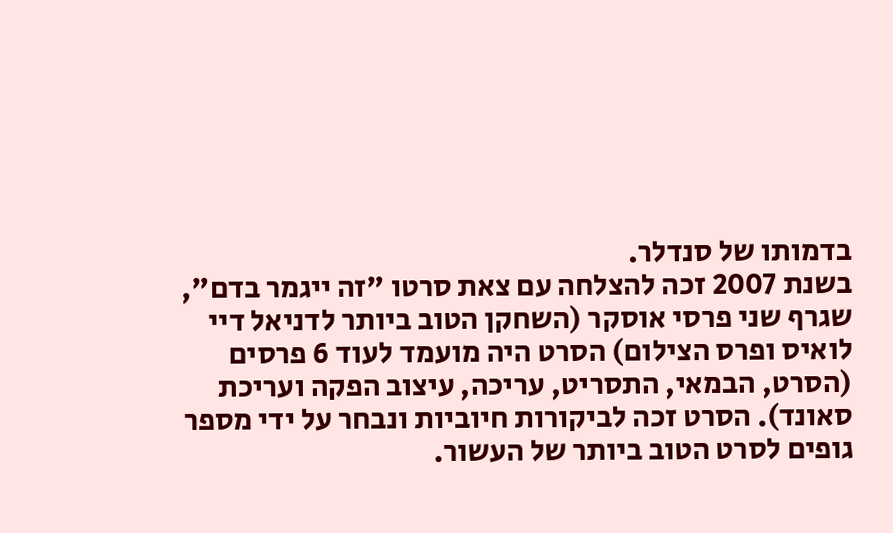בדמותו של סנדלר.
בשנת 2007 זכה להצלחה עם צאת סרטו "זה ייגמר בדם", שגרף שני פרסי אוסקר (השחקן הטוב ביותר לדניאל דיי לואיס ופרס הצילום) הסרט היה מועמד לעוד 6 פרסים (הסרט, הבמאי, התסריט, עריכה, עיצוב הפקה ועריכת סאונד). הסרט זכה לביקורות חיוביות ונבחר על ידי מספר גופים לסרט הטוב ביותר של העשור.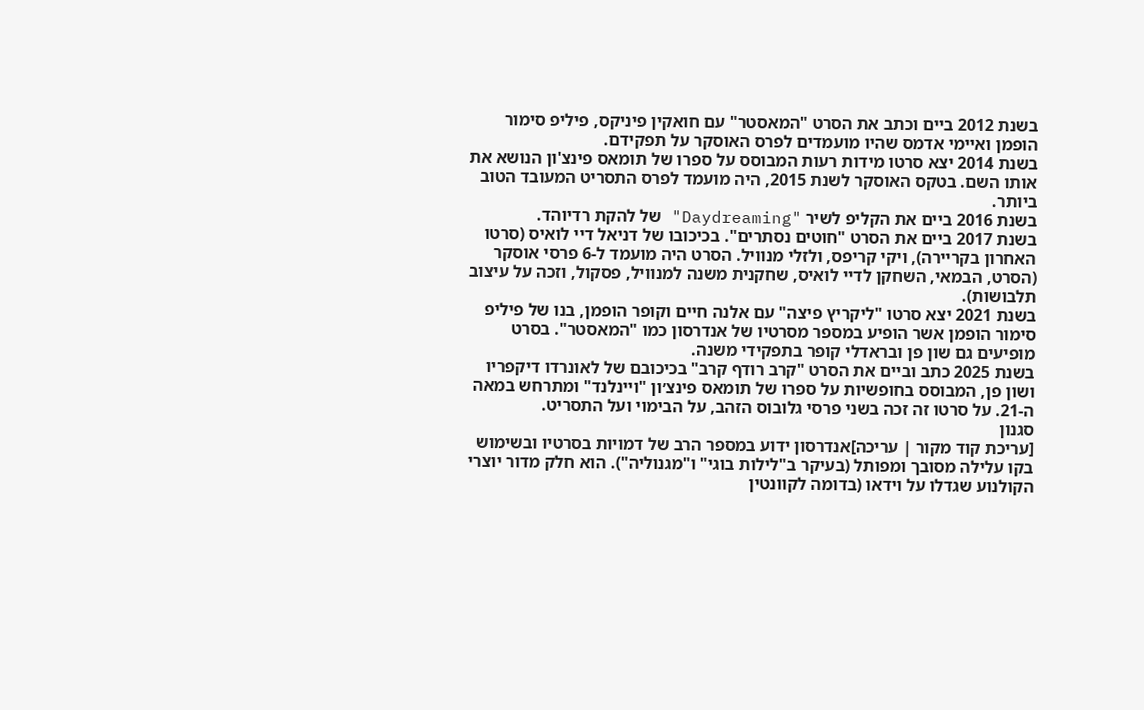בשנת 2012 ביים וכתב את הסרט "המאסטר" עם חואקין פיניקס, פיליפ סימור הופמן ואיימי אדמס שהיו מועמדים לפרס האוסקר על תפקידם.
בשנת 2014 יצא סרטו מידות רעות המבוסס על ספרו של תומאס פינצ'ון הנושא את אותו השם. בטקס האוסקר לשנת 2015, היה מועמד לפרס התסריט המעובד הטוב ביותר.
בשנת 2016 ביים את הקליפ לשיר "Daydreaming" של להקת רדיוהד.
בשנת 2017 ביים את הסרט "חוטים נסתרים". בכיכובו של דניאל דיי לואיס (סרטו האחרון בקריירה), ויקי קריפס, ולזלי מנוויל. הסרט היה מועמד ל-6 פרסי אוסקר (הסרט, הבמאי, השחקן לדיי לואיס, שחקנית משנה למנוויל, פסקול, וזכה על עיצוב תלבושות).
בשנת 2021 יצא סרטו "ליקריץ פיצה" עם אלנה חיים וקופר הופמן, בנו של פיליפ סימור הופמן אשר הופיע במספר מסרטיו של אנדרסון כמו "המאסטר". בסרט מופיעים גם שון פן ובראדלי קופר בתפקידי משנה.
בשנת 2025 כתב וביים את הסרט "קרב רודף קרב" בכיכובם של לאונרדו דיקפריו ושון פן, המבוסס בחופשיות על ספרו של תומאס פינצ׳ון "ויינלנד" ומתרחש במאה ה-21. על סרטו זה זכה בשני פרסי גלובוס הזהב, על הבימוי ועל התסריט.
סגנון
[עריכת קוד מקור | עריכה]אנדרסון ידוע במספר הרב של דמויות בסרטיו ובשימוש בקו עלילה מסובך ומפותל (בעיקר ב"לילות בוגי" ו"מגנוליה"). הוא חלק מדור יוצרי הקולנוע שגדלו על וידאו (בדומה לקוונטין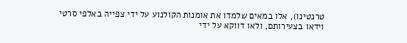טרנטינו), אלו במאים שלמדו את אומנות הקולנוע על ידי צפייה באלפי סרטי וידאו בצעירותם, ולאו דווקא על ידי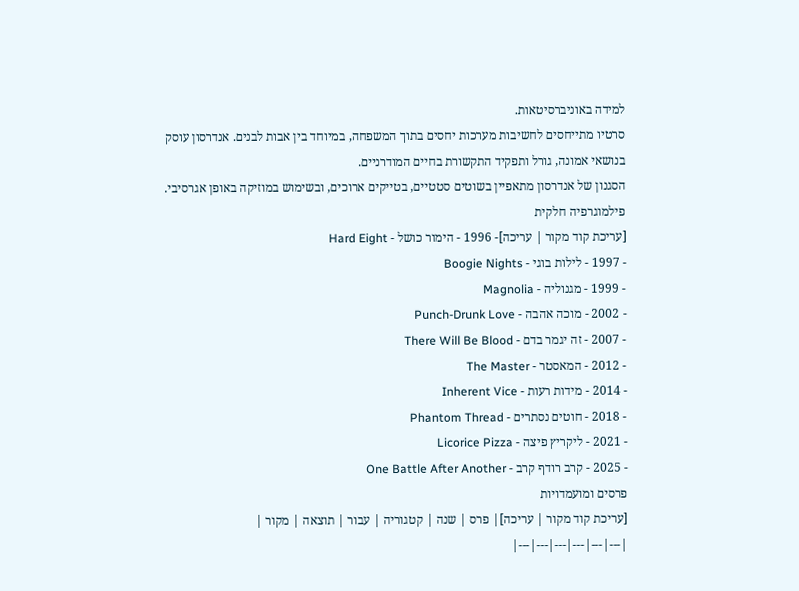למידה באוניברסיטאות.
סרטיו מתייחסים לחשיבות מערכות יחסים בתוך המשפחה, במיוחד בין אבות לבנים. אנדרסון עוסק בנושאי אמונה, גורל ותפקיד התקשורת בחיים המודרניים.
הסגנון של אנדרסון מתאפיין בשוטים סטטיים, בטייקים ארוכים, ובשימוש במוזיקה באופן אגרסיבי.
פילמוגרפיה חלקית
[עריכת קוד מקור | עריכה]- 1996 - הימור כושל - Hard Eight
- 1997 - לילות בוגי - Boogie Nights
- 1999 - מגנוליה - Magnolia
- 2002 - מוכה אהבה - Punch-Drunk Love
- 2007 - זה יגמר בדם - There Will Be Blood
- 2012 - המאסטר - The Master
- 2014 - מידות רעות - Inherent Vice
- 2018 - חוטים נסתרים - Phantom Thread
- 2021 - ליקריץ פיצה - Licorice Pizza
- 2025 - קרב רודף קרב - One Battle After Another
פרסים ומועמדויות
[עריכת קוד מקור | עריכה]| פרס | שנה | קטגוריה | עבור | תוצאה | מקור |
|---|---|---|---|---|---|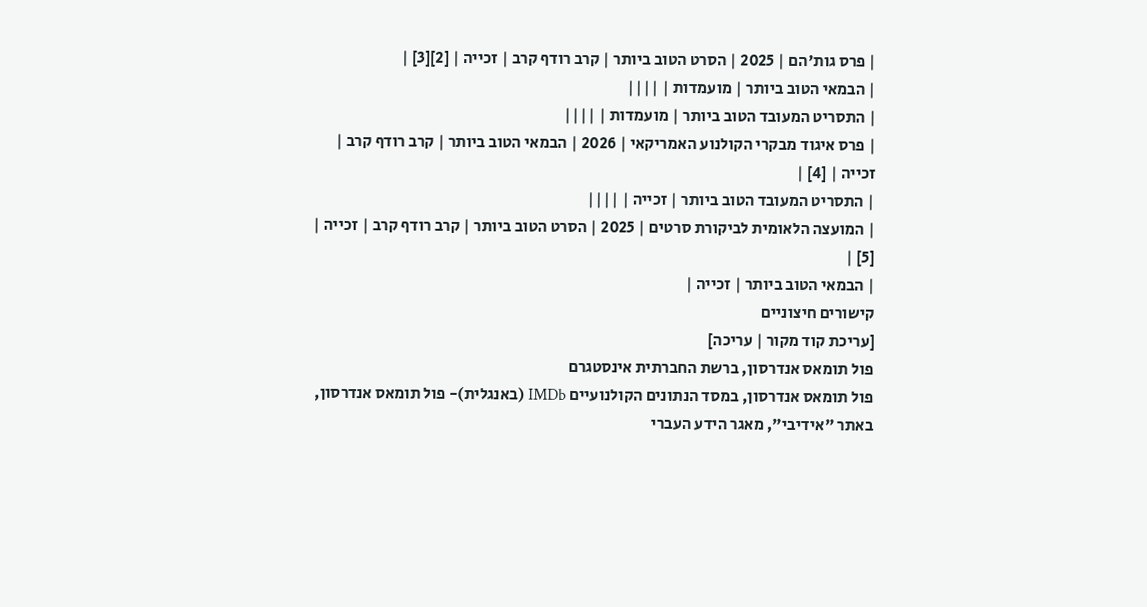| פרס גות'הם | 2025 | הסרט הטוב ביותר | קרב רודף קרב | זכייה | [2][3] |
| הבמאי הטוב ביותר | מועמדות | ||||
| התסריט המעובד הטוב ביותר | מועמדות | ||||
| פרס איגוד מבקרי הקולנוע האמריקאי | 2026 | הבמאי הטוב ביותר | קרב רודף קרב | זכייה | [4] |
| התסריט המעובד הטוב ביותר | זכייה | ||||
| המועצה הלאומית לביקורת סרטים | 2025 | הסרט הטוב ביותר | קרב רודף קרב | זכייה | [5] |
| הבמאי הטוב ביותר | זכייה |
קישורים חיצוניים
[עריכת קוד מקור | עריכה]
פול תומאס אנדרסון, ברשת החברתית אינסטגרם
פול תומאס אנדרסון, במסד הנתונים הקולנועיים IMDb (באנגלית)- פול תומאס אנדרסון, באתר "אידיבי", מאגר הידע העברי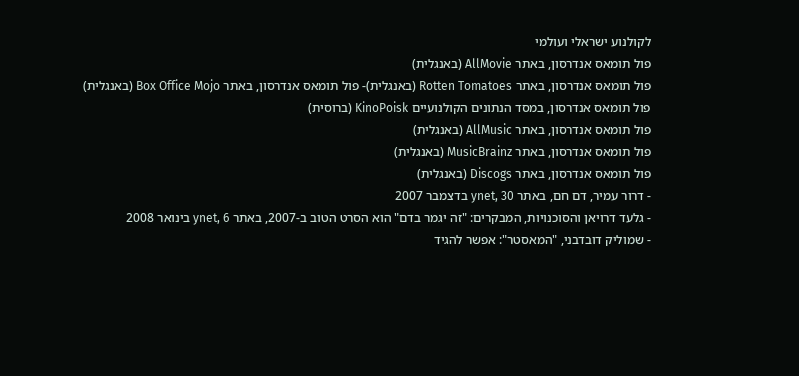לקולנוע ישראלי ועולמי
פול תומאס אנדרסון, באתר AllMovie (באנגלית)
פול תומאס אנדרסון, באתר Rotten Tomatoes (באנגלית)- פול תומאס אנדרסון, באתר Box Office Mojo (באנגלית)
פול תומאס אנדרסון, במסד הנתונים הקולנועיים KinoPoisk (ברוסית)
פול תומאס אנדרסון, באתר AllMusic (באנגלית)
פול תומאס אנדרסון, באתר MusicBrainz (באנגלית)
פול תומאס אנדרסון, באתר Discogs (באנגלית)
- דרור עמיר, דם חם, באתר ynet, 30 בדצמבר 2007
- גלעד דרויאן והסוכנויות, המבקרים: "זה יגמר בדם" הוא הסרט הטוב ב-2007, באתר ynet, 6 בינואר 2008
- שמוליק דובדבני, "המאסטר": אפשר להגיד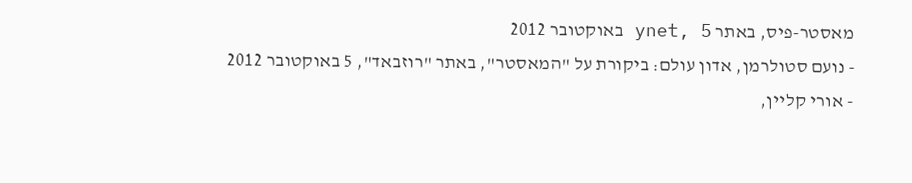מאסטר-פיס, באתר ynet, 5 באוקטובר 2012
- נועם סטולרמן, אדון עולם: ביקורת על "המאסטר", באתר "רוזבאד", 5 באוקטובר 2012
- אורי קליין,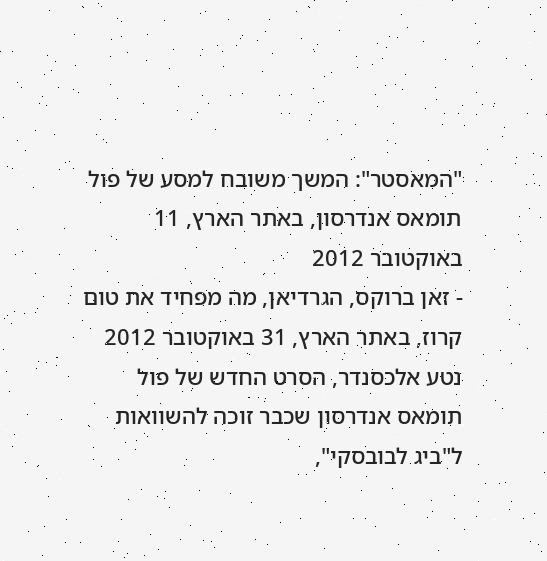"המאסטר": המשך משובח למסע של פול תומאס אנדרסון, באתר הארץ, 11 באוקטובר 2012
- זאן ברוקס, הגרדיאן, מה מפחיד את טום קרוז, באתר הארץ, 31 באוקטובר 2012
נטע אלכסנדר, הסרט החדש של פול תומאס אנדרסון שכבר זוכה להשוואות ל"ביג לבובסקי",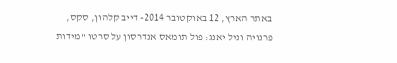באתר הארץ, 12 באוקטובר 2014- דייב קלהון, סקס, פרנויה וניל יאנג: פול תומאס אנדרסון על סרטו "מידות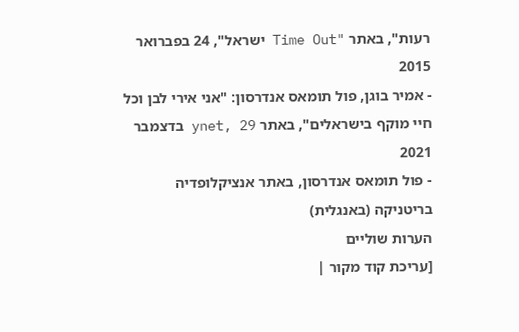רעות", באתר "Time Out ישראל", 24 בפברואר 2015
- אמיר בוגן, פול תומאס אנדרסון: "אני אירי לבן וכל חיי מוקף בישראלים", באתר ynet, 29 בדצמבר 2021
- פול תומאס אנדרסון, באתר אנציקלופדיה בריטניקה (באנגלית)
הערות שוליים
[עריכת קוד מקור |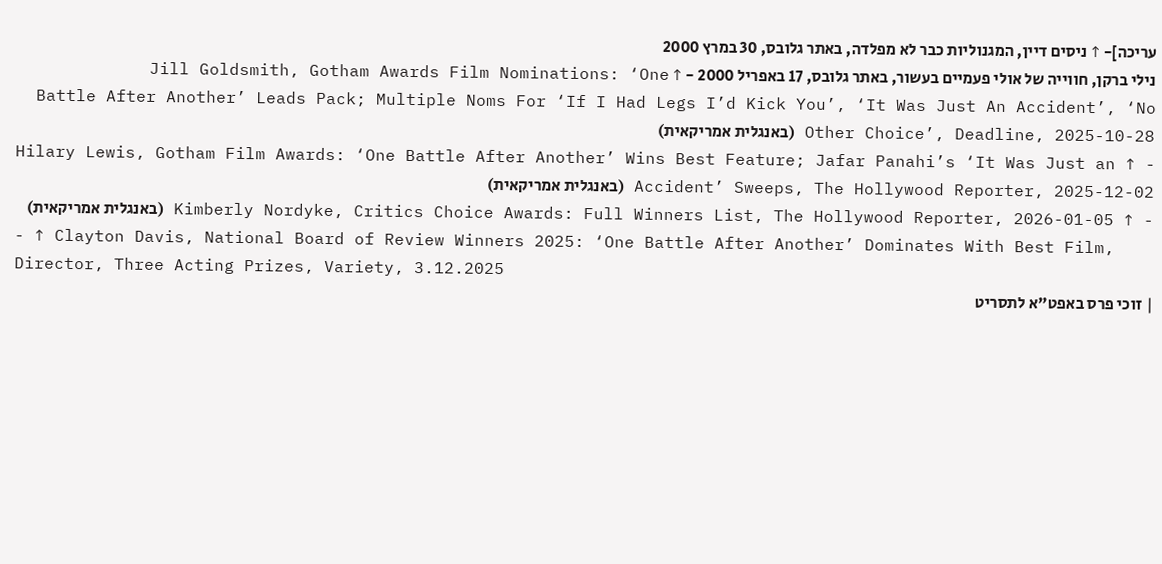עריכה]- ↑ ניסים דיין, המגנוליות כבר לא מפלדה, באתר גלובס, 30 במרץ 2000
נילי ברקן, חווייה של אולי פעמיים בעשור, באתר גלובס, 17 באפריל 2000 - ↑ Jill Goldsmith, Gotham Awards Film Nominations: ‘One Battle After Another’ Leads Pack; Multiple Noms For ‘If I Had Legs I’d Kick You’, ‘It Was Just An Accident’, ‘No Other Choice’, Deadline, 2025-10-28 (באנגלית אמריקאית)
- ↑ Hilary Lewis, Gotham Film Awards: ‘One Battle After Another’ Wins Best Feature; Jafar Panahi’s ‘It Was Just an Accident’ Sweeps, The Hollywood Reporter, 2025-12-02 (באנגלית אמריקאית)
- ↑ Kimberly Nordyke, Critics Choice Awards: Full Winners List, The Hollywood Reporter, 2026-01-05 (באנגלית אמריקאית)
- ↑ Clayton Davis, National Board of Review Winners 2025: ‘One Battle After Another’ Dominates With Best Film, Director, Three Acting Prizes, Variety, 3.12.2025
| זוכי פרס באפט"א לתסריט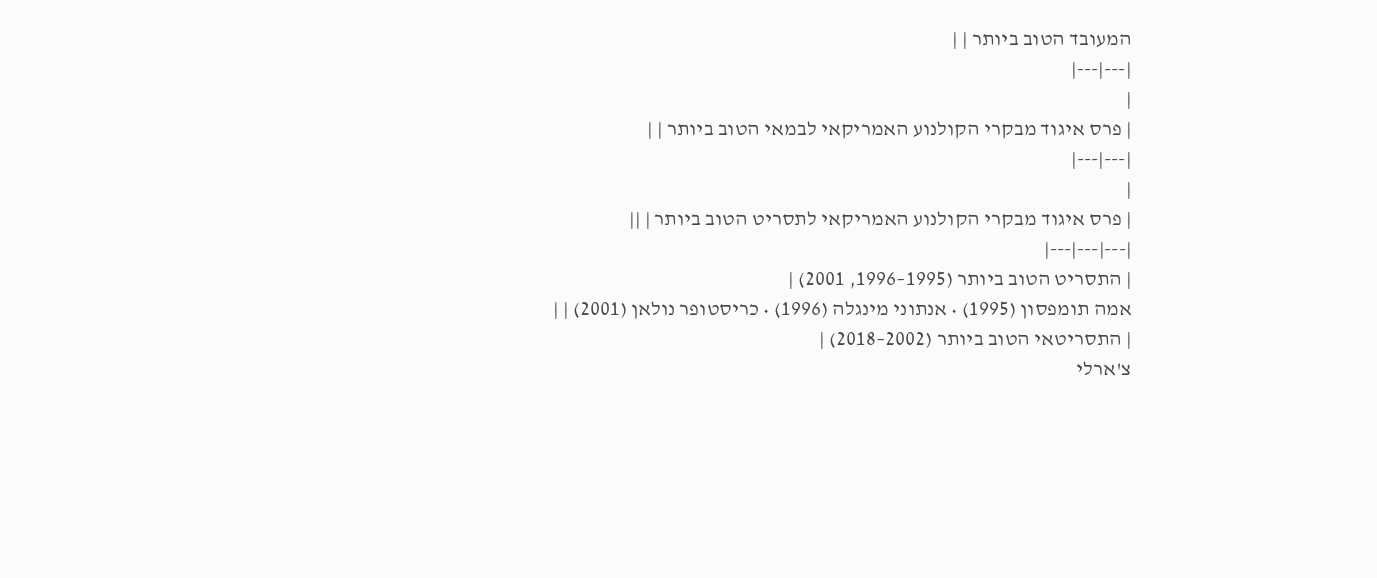המעובד הטוב ביותר | |
|---|---|
|
| פרס איגוד מבקרי הקולנוע האמריקאי לבמאי הטוב ביותר | |
|---|---|
|
| פרס איגוד מבקרי הקולנוע האמריקאי לתסריט הטוב ביותר | ||
|---|---|---|
| התסריט הטוב ביותר (1995–1996, 2001) |
אמה תומפסון (1995) • אנתוני מינגלה (1996) • כריסטופר נולאן (2001) | |
| התסריטאי הטוב ביותר (2002–2018) |
צ'ארלי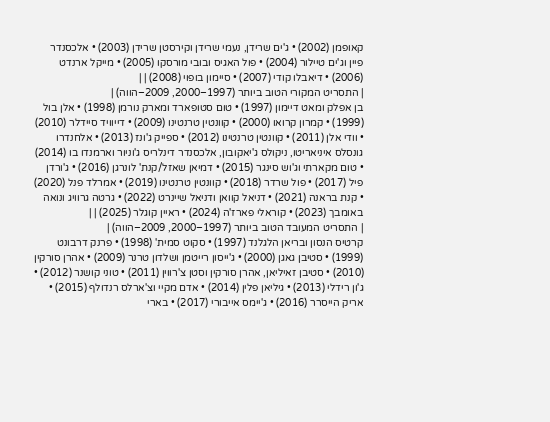קאופמן (2002) • ג'ים שרידן, נעמי שרידן וקירסטן שרידן (2003) • אלכסנדר פיין וג'ים טיילור (2004) • פול האגיס ובובי מורסקו (2005) • מייקל ארנדט (2006) • דיאבלו קודי (2007) • סיימון בופוי (2008) | |
| התסריט המקורי הטוב ביותר (1997–2000, 2009–הווה) |
בן אפלק ומאט דיימון (1997) • טום סטופארד ומארק נורמן (1998) • אלן בול (1999) • קמרון קרואו (2000) • קוונטין טרנטינו (2009) • דייוויד סיידלר (2010) • וודי אלן (2011) • קוונטין טרנטינו (2012) • ספייק ג'ונז (2013) • אלחנדרו גונסלס איניאריטו, ניקולס ג'יאקובון, אלכסנדר דינלריס ג'וניור וארמנדו בו (2014) • טום מקארתי וג'וש סינגר (2015) • דמיאן שאזל/קנת' לונרגן (2016) • ג'ורדן פיל (2017) • פול שרדר (2018) • קוונטין טרנטינו (2019) • אמרלד פנל (2020) • קנת בראנה (2021) • דניאל קוואן ודניאל שיינרט (2022) • גרטה גרוויג ונואה באומבך (2023) • קוראלי פארז'ה (2024) • ראיין קוגלר (2025) | |
| התסריט המעובד הטוב ביותר (1997–2000, 2009–הווה) |
קרטיס הנסון ובריאן הלגלנד (1997) • סקוט סמית' (1998) • פרנק דרבונט (1999) • סטיבן גאגן (2000) • ג'ייסון רייטמן ושלדון טרנר (2009) • אהרן סורקין (2010) • סטיבן זאיליאן, אהרן סורקין וסטן צ'רווין (2011) • טוני קושנר (2012) • ג'ון רידלי (2013) • גיליאן פלין (2014) • אדם מקיי וצ'ארלס רנדולף (2015) • אריק הייסרר (2016) • ג'יימס אייבורי (2017) • בארי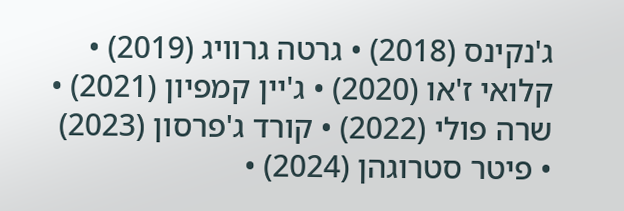ג'נקינס (2018) • גרטה גרוויג (2019) • קלואי ז'או (2020) • ג'יין קמפיון (2021) • שרה פולי (2022) • קורד ג'פרסון (2023) • פיטר סטרוגהן (2024) •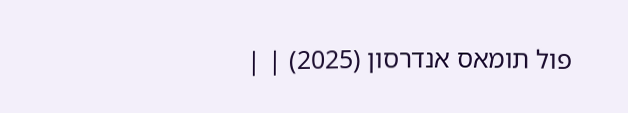פול תומאס אנדרסון (2025) | |